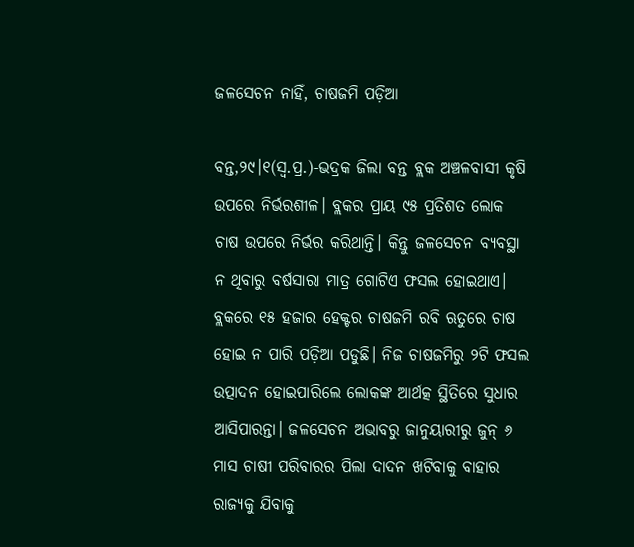ଜଳସେଚନ ନାହିଁ, ଚାଷଜମି ପଡ଼ିଆ

ବନ୍ତ,୨୯।୧(ସ୍ବ.ପ୍ର.)-ଭଦ୍ରକ ଜିଲା ବନ୍ତ ବ୍ଲକ ଅଞ୍ଚଳବାସୀ କୃଷି ଉପରେ ନିର୍ଭରଶୀଳ। ବ୍ଲକର ପ୍ରାୟ ୯୫ ପ୍ରତିଶତ ଲୋକ ଚାଷ ଉପରେ ନିର୍ଭର କରିଥାନ୍ତି। କିନ୍ତୁ ଜଳସେଚନ ବ୍ୟବସ୍ଥା ନ ଥିବାରୁ ବର୍ଷସାରା ମାତ୍ର ଗୋଟିଏ ଫସଲ ହୋଇଥାଏ। ବ୍ଲକରେ ୧୫ ହଜାର ହେକ୍ଟର ଚାଷଜମି ରବି ଋତୁରେ ଚାଷ ହୋଇ ନ ପାରି ପଡ଼ିଆ ପଡୁଛି। ନିଜ ଚାଷଜମିରୁ ୨ଟି ଫସଲ ଉତ୍ପାଦନ ହୋଇପାରିଲେ ଲୋକଙ୍କ ଆର୍ଥତ୍କ ସ୍ଥିତିରେ ସୁଧାର ଆସିପାରନ୍ତା। ଜଳସେଚନ ଅଭାବରୁ ଜାନୁୟାରୀରୁ ଜୁନ୍‌ ୬ ମାସ ଚାଷୀ ପରିବାରର ପିଲା ଦାଦନ ଖଟିବାକୁ ବାହାର ରାଜ୍ୟକୁ ଯିବାକୁ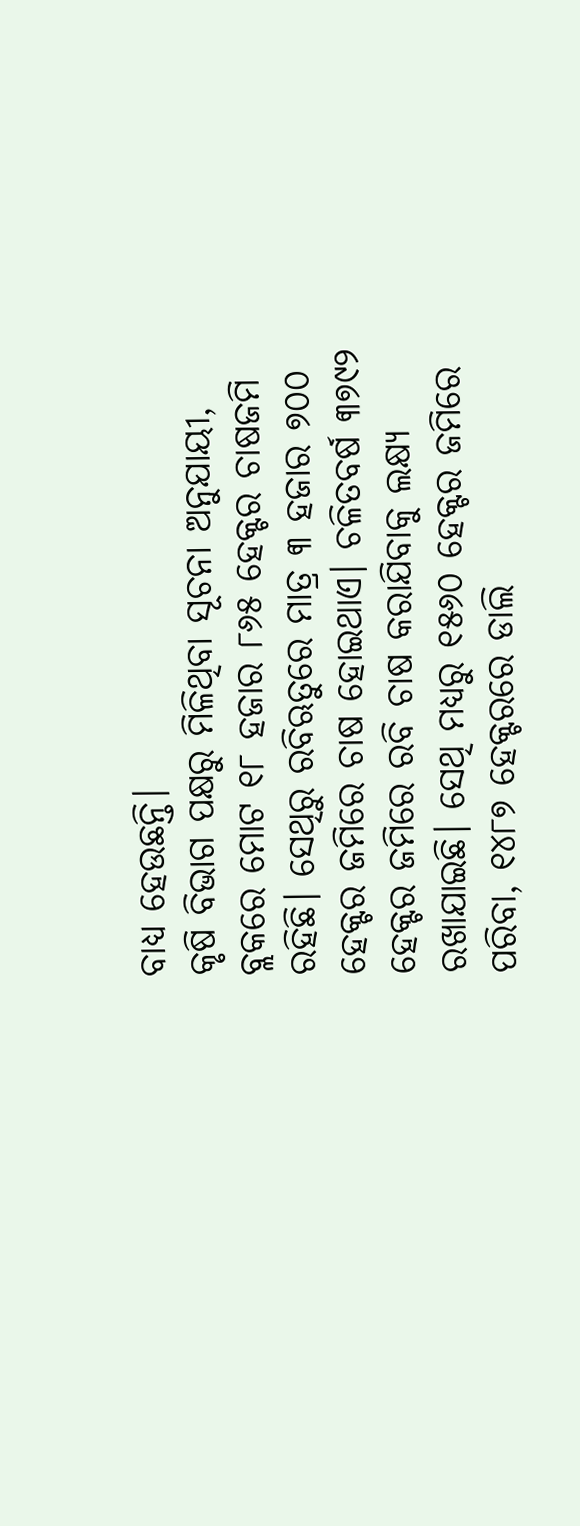ବାଧ୍ୟ ହେଉଛନ୍ତି।
କୃଷି ବିଭାଗ ପକ୍ଷରୁ ମିଳିଥିବା ସୂଚନା ଅନୁଯାୟୀ, ବ୍ଲକରେ ମୋଟ ୧୮ ହଜାର ୮୬୫ ହେକ୍ଟର ଚାଷଜମି ରହିଛି। ସେଥିରୁ ରବିଋତୁରେ ମାତ୍ର ୩ ହଜାର ୭୦୦ ହେକ୍ଟର ଜମିରେ ଚାଷ ହୋଇଥାଏ। ଚଳିତବର୍ଷ ୩୭୯୨ ହେକ୍ଟର ଜମିରେ ରବି ଚାଷ କରାଯିବାକୁ ଲକ୍ଷ୍ୟ ରଖାଯାଇଛି। ସେଥି ମଧ୍ୟରୁ ୧୫୬୦ ହେକ୍ଟର ଜମିରେ ପରିବା, ୧୪୮୭ ହେକ୍ଟରରେ ଡାଲି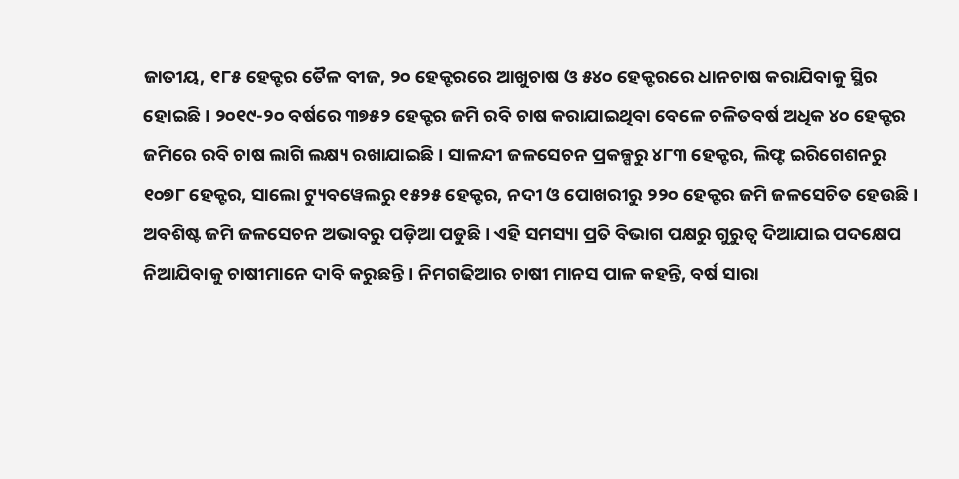ଜାତୀୟ, ୧୮୫ ହେକ୍ଟର ତୈଳ ବୀଜ, ୨୦ ହେକ୍ଟରରେ ଆଖୁଚାଷ ଓ ୫୪୦ ହେକ୍ଟରରେ ଧାନଚାଷ କରାଯିବାକୁ ସ୍ଥିର ହୋଇଛି। ୨୦୧୯-୨୦ ବର୍ଷରେ ୩୭୫୨ ହେକ୍ଟର ଜମି ରବି ଚାଷ କରାଯାଇଥିବା ବେଳେ ଚଳିତବର୍ଷ ଅଧିକ ୪୦ ହେକ୍ଟର ଜମିରେ ରବି ଚାଷ ଲାଗି ଲକ୍ଷ୍ୟ ରଖାଯାଇଛି। ସାଳନ୍ଦୀ ଜଳସେଚନ ପ୍ରକଳ୍ପରୁ ୪୮୩ ହେକ୍ଟର, ଲିଫ୍ଟ ଇରିଗେଶନରୁ ୧୦୭୮ ହେକ୍ଟର, ସାଲୋ ଟ୍ୟୁବୱେଲରୁ ୧୫୨୫ ହେକ୍ଟର, ନଦୀ ଓ ପୋଖରୀରୁ ୨୨୦ ହେକ୍ଟର ଜମି ଜଳସେଚିତ ହେଉଛି। ଅବଶିଷ୍ଟ ଜମି ଜଳସେଚନ ଅଭାବରୁ ପଡ଼ିଆ ପଡୁଛି। ଏହି ସମସ୍ୟା ପ୍ରତି ବିଭାଗ ପକ୍ଷରୁ ଗୁରୁତ୍ୱ ଦିଆଯାଇ ପଦକ୍ଷେପ ନିଆଯିବାକୁ ଚାଷୀମାନେ ଦାବି କରୁଛନ୍ତି। ନିମଗଢିଆର ଚାଷୀ ମାନସ ପାଳ କହନ୍ତି, ବର୍ଷ ସାରା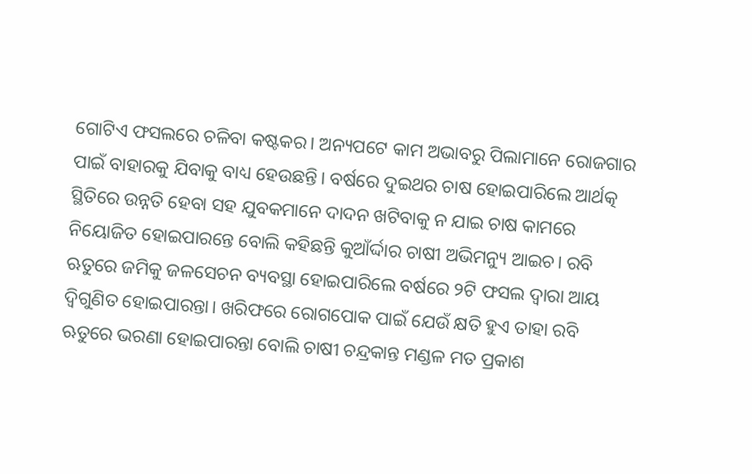ଗୋଟିଏ ଫସଲରେ ଚଳିବା କଷ୍ଟକର। ଅନ୍ୟପଟେ କାମ ଅଭାବରୁ ପିଲାମାନେ ରୋଜଗାର ପାଇଁ ବାହାରକୁ ଯିବାକୁ ବାଧ୍ୟ ହେଉଛନ୍ତି। ବର୍ଷରେ ଦୁଇଥର ଚାଷ ହୋଇପାରିଲେ ଆର୍ଥତ୍କ ସ୍ଥିତିରେ ଉନ୍ନତି ହେବା ସହ ଯୁବକମାନେ ଦାଦନ ଖଟିବାକୁ ନ ଯାଇ ଚାଷ କାମରେ ନିୟୋଜିତ ହୋଇପାରନ୍ତେ ବୋଲି କହିଛନ୍ତି କୁଆଁର୍ଦ୍ଦାର ଚାଷୀ ଅଭିମନ୍ୟୁ ଆଇଚ। ରବି ଋତୁରେ ଜମିକୁ ଜଳସେଚନ ବ୍ୟବସ୍ଥା ହୋଇପାରିଲେ ବର୍ଷରେ ୨ଟି ଫସଲ ଦ୍ୱାରା ଆୟ ଦ୍ୱିଗୁଣିତ ହୋଇପାରନ୍ତା। ଖରିଫରେ ରୋଗପୋକ ପାଇଁ ଯେଉଁ କ୍ଷତି ହୁଏ ତାହା ରବି ଋତୁରେ ଭରଣା ହୋଇପାରନ୍ତା ବୋଲି ଚାଷୀ ଚନ୍ଦ୍ରକାନ୍ତ ମଣ୍ଡଳ ମତ ପ୍ରକାଶ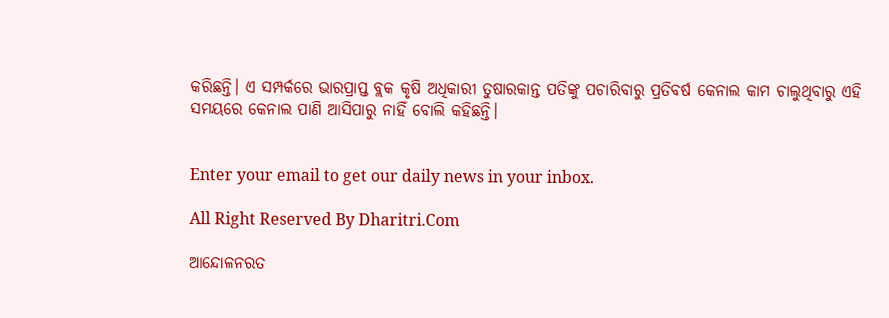କରିଛନ୍ତି। ଏ ସମ୍ପର୍କରେ ଭାରପ୍ରାପ୍ତ ବ୍ଲକ କୃଷି ଅଧିକାରୀ ତୁଷାରକାନ୍ତ ପତିଙ୍କୁ ପଚାରିବାରୁ ପ୍ରତିବର୍ଷ କେନାଲ କାମ ଚାଲୁଥିବାରୁ ଏହି ସମୟରେ କେନାଲ ପାଣି ଆସିପାରୁ ନାହିଁ ବୋଲି କହିଛନ୍ତି।


Enter your email to get our daily news in your inbox.

All Right Reserved By Dharitri.Com

ଆନ୍ଦୋଳନରତ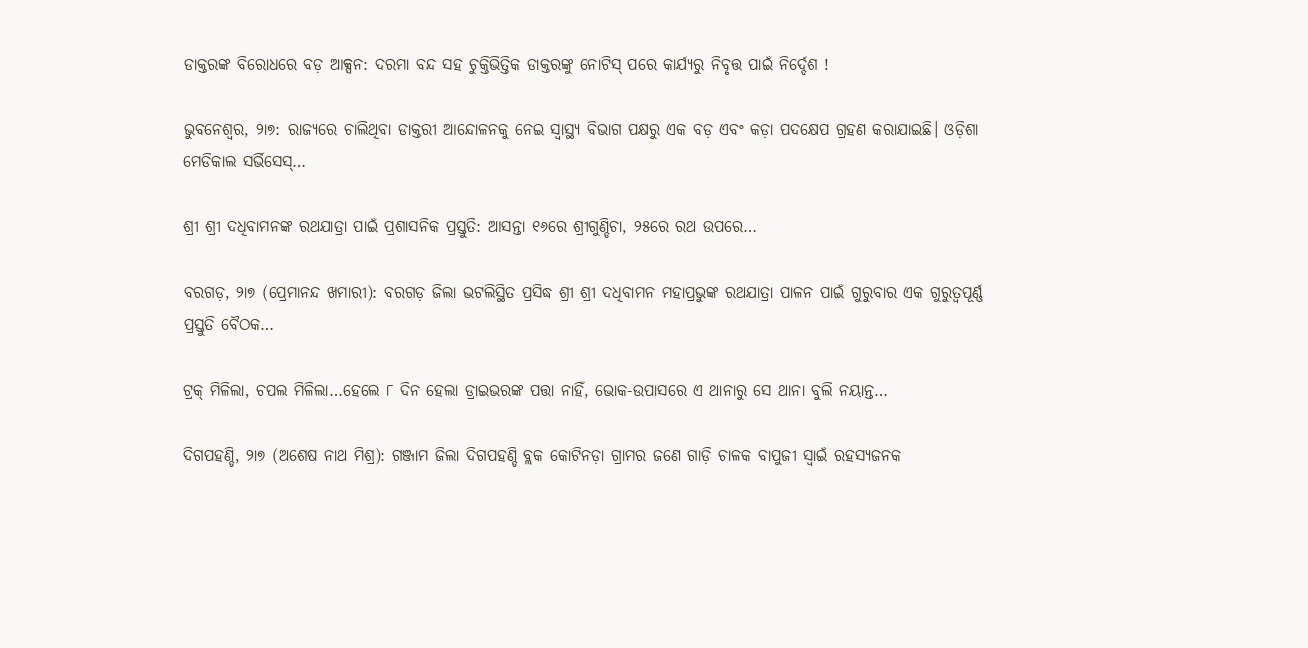ଡାକ୍ତରଙ୍କ ବିରୋଧରେ ବଡ଼ ଆକ୍ସନ: ଦରମା ବନ୍ଦ ସହ ଚୁକ୍ତିଭିତ୍ତିକ ଡାକ୍ତରଙ୍କୁ ନୋଟିସ୍‌ ପରେ କାର୍ଯ୍ୟରୁ ନିବୃତ୍ତ ପାଇଁ ନିର୍ଦ୍ଦେଶ !

ଭୁବନେଶ୍ୱର, ୨ା୭: ରାଜ୍ୟରେ ଚାଲିଥିବା ଡାକ୍ତରୀ ଆନ୍ଦୋଳନକୁ ନେଇ ସ୍ୱାସ୍ଥ୍ୟ ବିଭାଗ ପକ୍ଷରୁ ଏକ ବଡ଼ ଏବଂ କଡ଼ା ପଦକ୍ଷେପ ଗ୍ରହଣ କରାଯାଇଛି। ଓଡ଼ିଶା ମେଡିକାଲ ସର୍ଭିସେସ୍‌…

ଶ୍ରୀ ଶ୍ରୀ ଦଧିବାମନଙ୍କ ରଥଯାତ୍ରା ପାଇଁ ପ୍ରଶାସନିକ ପ୍ରସ୍ତୁତି: ଆସନ୍ତା ୧୬ରେ ଶ୍ରୀଗୁଣ୍ଡିଚା, ୨୫ରେ ରଥ ଉପରେ…

ବରଗଡ଼, ୨ା୭ (ପ୍ରେମାନନ୍ଦ ଖମାରୀ): ବରଗଡ଼ ଜିଲା ଭଟଲିସ୍ଥିତ ପ୍ରସିଦ୍ଧ ଶ୍ରୀ ଶ୍ରୀ ଦଧିବାମନ ମହାପ୍ରଭୁଙ୍କ ରଥଯାତ୍ରା ପାଳନ ପାଇଁ ଗୁରୁବାର ଏକ ଗୁରୁତ୍ୱପୂର୍ଣ୍ଣ ପ୍ରସ୍ତୁତି ବୈଠକ…

ଟ୍ରକ୍ ମିଳିଲା, ଚପଲ ମିଳିଲା…ହେଲେ ୮ ଦିନ ହେଲା ଡ୍ରାଇଭରଙ୍କ ପତ୍ତା ନାହିଁ, ଭୋକ-ଉପାସରେ ଏ ଥାନାରୁ ସେ ଥାନା ବୁଲି ନୟାନ୍ତ…

ଦିଗପହଣ୍ଡି, ୨ା୭ (ଅଶେଷ ନାଥ ମିଶ୍ର): ଗଞ୍ଜାମ ଜିଲା ଦିଗପହଣ୍ଡି ବ୍ଲକ କୋଟିନଡ଼ା ଗ୍ରାମର ଜଣେ ଗାଡ଼ି ଚାଳକ ବାପୁଜୀ ସ୍ୱାଇଁ ରହସ୍ୟଜନକ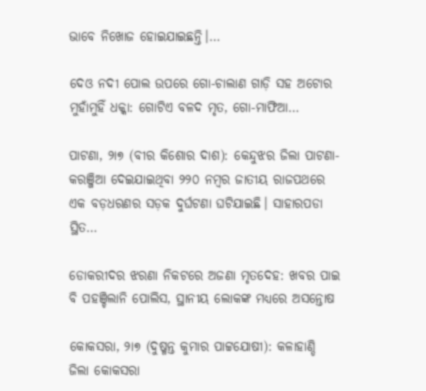ଭାବେ ନିଖୋଜ ହୋଇଯାଇଛନ୍ତି।…

ଦେଓ ନଦୀ ପୋଲ ଉପରେ ଗୋ-ଚାଲାଣ ଗାଡ଼ି ସହ ଅଟୋର ମୁହାଁମୁହିଁ ଧକ୍କା: ଗୋଟିଏ ବଳଦ ମୃତ, ଗୋ-ମାଫିଆ…

ପାଟଣା, ୨ା୭ (ବୀର କିଶୋର ଦାଶ): କେନ୍ଦୁଝର ଜିଲା ପାଟଣା-କରଞ୍ଜିଆ ଦେଇଯାଇଥିବା ୨୨୦ ନମ୍ବର ଜାତୀୟ ରାଜପଥରେ ଏକ ବଡ଼ଧରଣର ସଡ଼କ ଦୁର୍ଘଟଣା ଘଟିଯାଇଛି। ସାହାରପଡା ସ୍ଥିତ…

ଡୋକରୀଦର ଝରଣା ନିକଟରେ ଅଜଣା ମୃତଦେହ: ଖବର ପାଇ ବି ପହଞ୍ଚିଲାନି ପୋଲିସ, ସ୍ଥାନୀୟ ଲୋକଙ୍କ ମଧ୍ୟରେ ଅସନ୍ତୋଷ

କୋକସରା, ୨ା୭ (ଦୁଷ୍ମନ୍ତ କୁମାର ପାଟ୍ଟଯୋଷୀ): କଳାହାଣ୍ଡି ଜିଲା କୋକସରା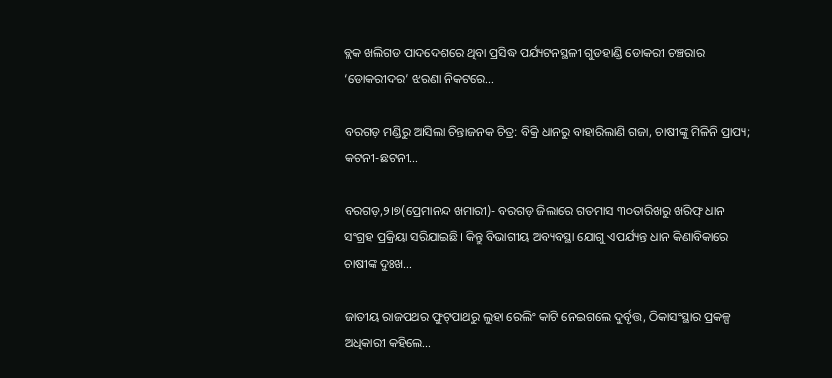ବ୍ଲକ ଖଲିଗଡ ପାଦଦେଶରେ ଥିବା ପ୍ରସିଦ୍ଧ ପର୍ଯ୍ୟଟନସ୍ଥଳୀ ଗୁଡହାଣ୍ଡି ଡୋକରୀ ଚଞ୍ଚରାର ‘ଡୋକରୀଦର’ ଝରଣା ନିକଟରେ…

ବରଗଡ଼ ମଣ୍ଡିରୁ ଆସିଲା ଚିନ୍ତାଜନକ ଚିତ୍ର: ବିକ୍ରି ଧାନରୁ ବାହାରିଲାଣି ଗଜା, ଚାଷୀଙ୍କୁ ମିଳିନି ପ୍ରାପ୍ୟ; କଟନୀ-ଛଟନୀ…

ବରଗଡ଼,୨।୭(ପ୍ରେମାନନ୍ଦ ଖମାରୀ)- ବରଗଡ଼ ଜିଲାରେ ଗତମାସ ୩୦ତାରିଖରୁ ଖରିଫ୍‌ ଧାନ ସଂଗ୍ରହ ପ୍ରକ୍ରିୟା ସରିଯାଇଛି। କିନ୍ତୁ ବିଭାଗୀୟ ଅବ୍ୟବସ୍ଥା ଯୋଗୁ ଏପର୍ଯ୍ୟନ୍ତ ଧାନ କିଣାବିକାରେ ଚାଷୀଙ୍କ ଦୁଃଖ…

ଜାତୀୟ ରାଜପଥର ଫୁଟ୍‌ପାଥରୁ ଲୁହା ରେଲିଂ କାଟି ନେଇଗଲେ ଦୁର୍ବୃତ୍ତ, ଠିକାସଂସ୍ଥାର ପ୍ରକଳ୍ପ ଅଧିକାରୀ କହିଲେ…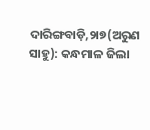ଦାରିଙ୍ଗବାଡ଼ି,୨ା୭(ଅରୁଣ ସାହୁ): କନ୍ଧମାଳ ଜିଲା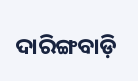ଦାରିଙ୍ଗବାଡ଼ି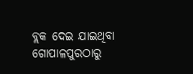ବ୍ଲକ ଦେଇ ଯାଇଥିବା ଗୋପାଳପୁରଠାରୁ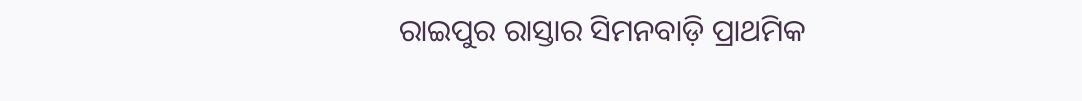ରାଇପୁର ରାସ୍ତାର ସିମନବାଡ଼ି ପ୍ରାଥମିକ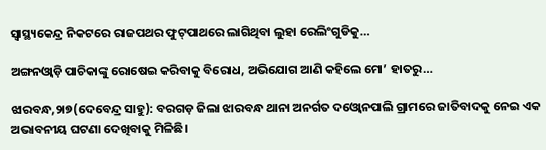ସ୍ବାସ୍ଥ୍ୟକେନ୍ଦ୍ର ନିକଟରେ ରାଜପଥର ଫୁଟ୍‌ପାଥରେ ଲାଗିଥିବା ଲୁହା ରେଲିଂଗୁଡିକୁ…

ଅଙ୍ଗନଓ୍ବାଡ଼ି ପାଚିକାଙ୍କୁ ରୋଷେଇ କରିବାକୁ ବିରୋଧ, ଅଭିଯୋଗ ଆଣି କହିଲେ ମୋ’ ହାତରୁ…

ଝାରବନ୍ଧ,୨ା୭(ଦେବେନ୍ଦ୍ର ସାହୁ): ବରଗଡ଼ ଜିଲା ଝାରବନ୍ଧ ଥାନା ଅନର୍ଗତ ଦଓ୍ବୋନପାଲି ଗ୍ରାମରେ ଜାତିବାଦକୁ ନେଇ ଏକ ଅଭାବନୀୟ ଘଟଣା ଦେଖିବାକୁ ମିଳିଛି।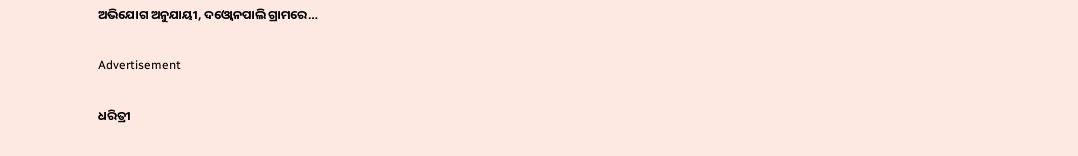ଅଭିଯୋଗ ଅନୁଯାୟୀ, ଦଓ୍ବୋନପାଲି ଗ୍ରାମରେ…

Advertisement

ଧରିତ୍ରୀ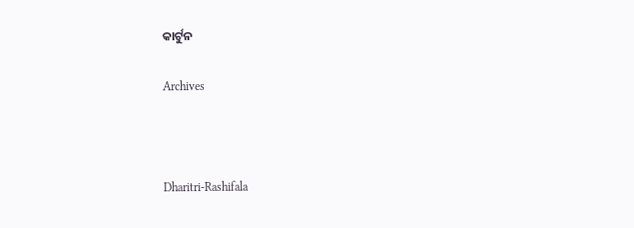କାର୍ଟୁନ

Archives



Dharitri-Rashifala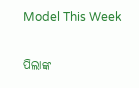Model This Week

ପିଲାଙ୍କ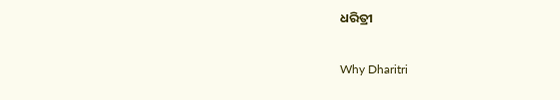ଧରିତ୍ରୀ

Why Dharitri